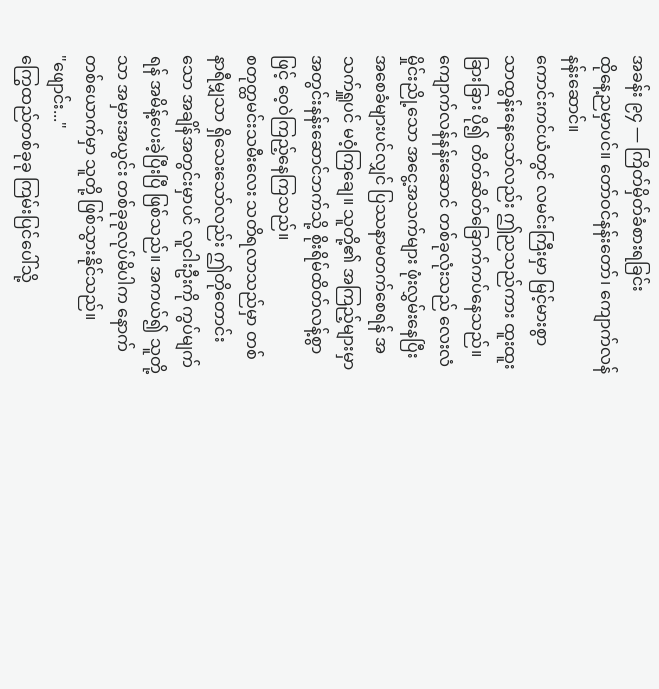အခန်း ၉၄ — ကြိတ်မှိတ်ခံစားရခြင်း
ထိုနေ့ညမှာပင်။ တော်ဝင်နန်းတော်၊ ကျောက်လန်နန်းဆောင်။
ကောင်းကင်ယံတွင် လမင်းကြီးမှာ မြင့်မားစွာ သာထွန်းနေသော်လည်း ဤညသည်ကား ထူးထူးခြားခြား ပို၍ တိတ်ဆိတ်ခြောက်ကပ်နေသည်။ ကျောက်လန်နန်းဆောင် တစ်ခုလုံးသည် လေးလံမှိုင်းညို့သော အငွေ့အသက်များ ဖုံးလွှမ်းနေပြီး အစေခံများပင်လျှင် ပြဿနာမတက်စေရန် အသက်ရှူပင် မဝံ့ကြချေ။ သူတို့၏ အကြည့်များမှာ အတွင်းနန်းဆောင်ဘက်သို့ စိုးရိမ်ထိတ်လန့်စွာဖြင့် ဝေ့ဝဲကြည့်နေကြသည်။
စတုတ္ထမင်းသမီးလေး သတိရလာသည်မှာ တစ်နာရီမျှသာ ရှိသေးသော်လည်း ဤတိုတောင်းသော အချိန်အတွင်းမှာပင် လူငါးဦးကို ကွပ်မျက်ရန် အမိန့်ပေးခဲ့ပြီးပြီ ဖြစ်သည်။ အကယ်၍ သူတို့သာ အမှားအယွင်း တစ်ခုခုလုပ်မိပါက နောက်တစ်ယောက်မှာ သူတို့ ဖြစ်သွားနိုင်သည်။
"ဖျောင်း..."
ကြွေထည်တစ်ခုခု ကြမ်းပြင်ပေါ်သို့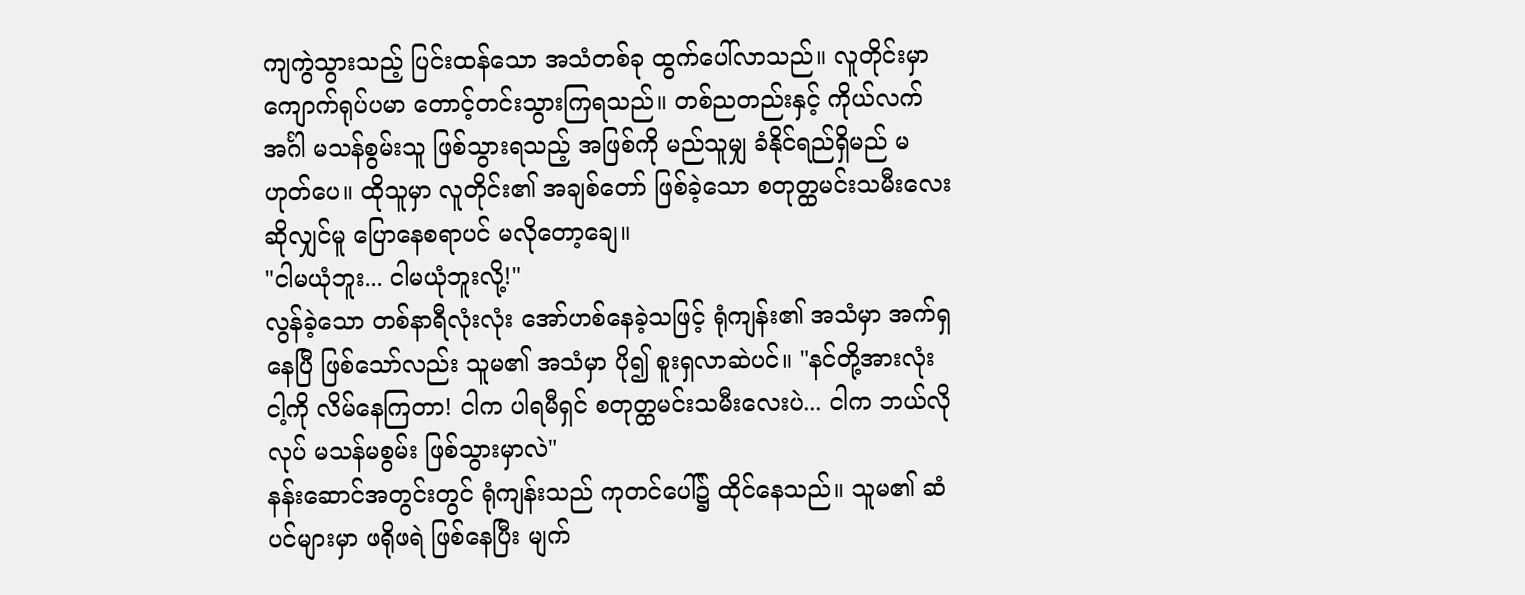ကျကွဲသွားသည့် ပြင်းထန်သော အသံတစ်ခု ထွက်ပေါ်လာသည်။ လူတိုင်းမှာ ကျောက်ရုပ်ပမာ တောင့်တင်းသွားကြရသည်။ တစ်ညတည်းနှင့် ကိုယ်လက်အင်္ဂါ မသန်စွမ်းသူ ဖြစ်သွားရသည့် အဖြစ်ကို မည်သူမျှ ခံနိုင်ရည်ရှိမည် မဟုတ်ပေ။ ထိုသူမှာ လူတိုင်း၏ အချစ်တော် ဖြစ်ခဲ့သော စတုတ္ထမင်းသမီးလေး ဆိုလျှင်မူ ပြောနေစရာပင် မလိုတော့ချေ။
"ငါမယုံဘူး... ငါမယုံဘူးလို့!"
လွန်ခဲ့သော တစ်နာရီလုံးလုံး အော်ဟစ်နေခဲ့သဖြင့် ရုံကျန်း၏ အသံမှာ အက်ရှနေပြီ ဖြစ်သော်လည်း သူမ၏ အသံမှာ ပို၍ စူးရှလာဆဲပင်။ "နင်တို့အားလုံး ငါ့ကို လိမ်နေကြတာ! ငါက ပါရမီရှင် စတုတ္ထမင်းသမီးလေးပဲ... ငါက ဘယ်လိုလုပ် မသန်မစွမ်း ဖြစ်သွားမှာလဲ"
နန်းဆောင်အတွင်းတွင် ရုံကျန်းသည် ကုတင်ပေါ်၌ ထိုင်နေသည်။ သူမ၏ ဆံပင်များမှာ ဖရိုဖရဲ ဖြစ်နေပြီး မျက်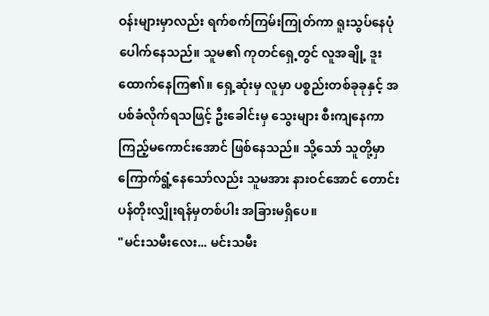ဝန်းများမှာလည်း ရက်စက်ကြမ်းကြုတ်ကာ ရူးသွပ်နေပုံ ပေါက်နေသည်။ သူမ၏ ကုတင်ရှေ့တွင် လူအချို့ ဒူးထောက်နေကြ၏။ ရှေ့ဆုံးမှ လူမှာ ပစ္စည်းတစ်ခုခုနှင့် အပစ်ခံလိုက်ရသဖြင့် ဦးခေါင်းမှ သွေးများ စီးကျနေကာ ကြည့်မကောင်းအောင် ဖြစ်နေသည်။ သို့သော် သူတို့မှာ ကြောက်ရွံ့နေသော်လည်း သူမအား နားဝင်အောင် တောင်းပန်တိုးလျှိုးရန်မှတစ်ပါး အခြားမရှိပေ။
"မင်းသမီးလေး... မင်းသမီး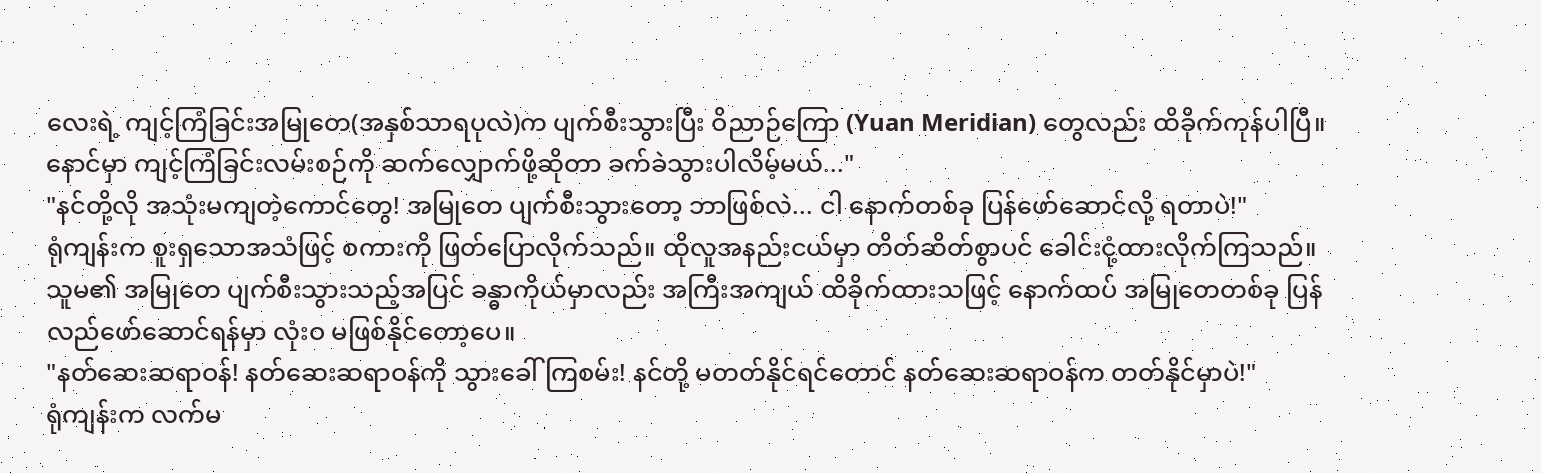လေးရဲ့ ကျင့်ကြံခြင်းအမြုတေ(အနှစ်သာရပုလဲ)က ပျက်စီးသွားပြီး ဝိညာဉ်ကြော (Yuan Meridian) တွေလည်း ထိခိုက်ကုန်ပါပြီ။ နောင်မှာ ကျင့်ကြံခြင်းလမ်းစဉ်ကို ဆက်လျှောက်ဖို့ဆိုတာ ခက်ခဲသွားပါလိမ့်မယ်..."
"နင်တို့လို အသုံးမကျတဲ့ကောင်တွေ! အမြုတေ ပျက်စီးသွားတော့ ဘာဖြစ်လဲ... ငါ နောက်တစ်ခု ပြန်ဖော်ဆောင်လို့ ရတာပဲ!"
ရုံကျန်းက စူးရှသောအသံဖြင့် စကားကို ဖြတ်ပြောလိုက်သည်။ ထိုလူအနည်းငယ်မှာ တိတ်ဆိတ်စွာပင် ခေါင်းငုံ့ထားလိုက်ကြသည်။ သူမ၏ အမြုတေ ပျက်စီးသွားသည့်အပြင် ခန္ဓာကိုယ်မှာလည်း အကြီးအကျယ် ထိခိုက်ထားသဖြင့် နောက်ထပ် အမြုတေတစ်ခု ပြန်လည်ဖော်ဆောင်ရန်မှာ လုံးဝ မဖြစ်နိုင်တော့ပေ။
"နတ်ဆေးဆရာဝန်! နတ်ဆေးဆရာဝန်ကို သွားခေါ်ကြစမ်း! နင်တို့ မတတ်နိုင်ရင်တောင် နတ်ဆေးဆရာဝန်က တတ်နိုင်မှာပဲ!"
ရုံကျန်းက လက်မ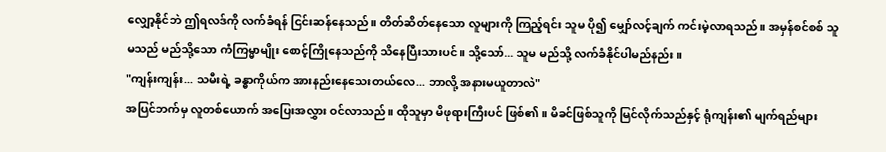လျှော့နိုင်ဘဲ ဤရလဒ်ကို လက်ခံရန် ငြင်းဆန်နေသည်။ တိတ်ဆိတ်နေသော လူများကို ကြည့်ရင်း သူမ ပို၍ မျှော်လင့်ချက် ကင်းမဲ့လာရသည်။ အမှန်စင်စစ် သူမသည် မည်သို့သော ကံကြမ္မာမျိုး စောင့်ကြိုနေသည်ကို သိနေပြီးသားပင်။ သို့သော်... သူမ မည်သို့ လက်ခံနိုင်ပါမည်နည်း။
"ကျန်းကျန်း... သမီးရဲ့ ခန္ဓာကိုယ်က အားနည်းနေသေးတယ်လေ... ဘာလို့ အနားမယူတာလဲ"
အပြင်ဘက်မှ လူတစ်ယောက် အပြေးအလွှား ဝင်လာသည်။ ထိုသူမှာ မိဖုရားကြီးပင် ဖြစ်၏။ မိခင်ဖြစ်သူကို မြင်လိုက်သည်နှင့် ရုံကျန်း၏ မျက်ရည်များ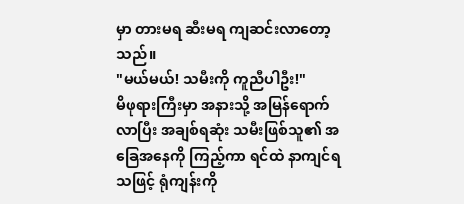မှာ တားမရ ဆီးမရ ကျဆင်းလာတော့သည်။
"မယ်မယ်! သမီးကို ကူညီပါဦး!"
မိဖုရားကြီးမှာ အနားသို့ အမြန်ရောက်လာပြီး အချစ်ရဆုံး သမီးဖြစ်သူ၏ အခြေအနေကို ကြည့်ကာ ရင်ထဲ နာကျင်ရသဖြင့် ရုံကျန်းကို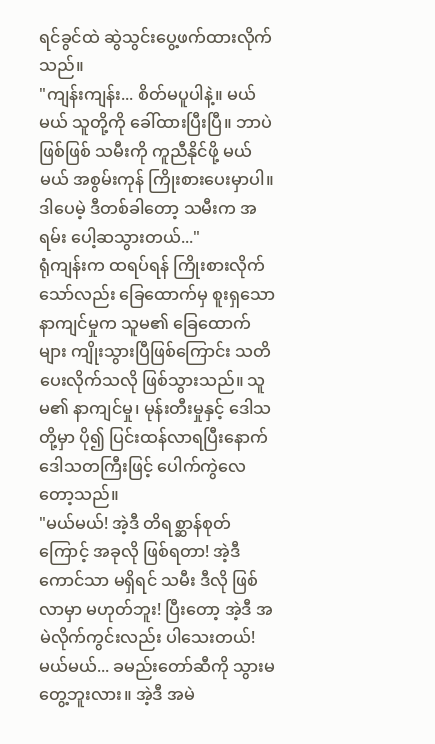ရင်ခွင်ထဲ ဆွဲသွင်းပွေ့ဖက်ထားလိုက်သည်။
"ကျန်းကျန်း... စိတ်မပူပါနဲ့။ မယ်မယ် သူတို့ကို ခေါ်ထားပြီးပြီ။ ဘာပဲဖြစ်ဖြစ် သမီးကို ကူညီနိုင်ဖို့ မယ်မယ် အစွမ်းကုန် ကြိုးစားပေးမှာပါ။ ဒါပေမဲ့ ဒီတစ်ခါတော့ သမီးက အရမ်း ပေါ့ဆသွားတယ်..."
ရုံကျန်းက ထရပ်ရန် ကြိုးစားလိုက်သော်လည်း ခြေထောက်မှ စူးရှသော နာကျင်မှုက သူမ၏ ခြေထောက်များ ကျိုးသွားပြီဖြစ်ကြောင်း သတိပေးလိုက်သလို ဖြစ်သွားသည်။ သူမ၏ နာကျင်မှု၊ မုန်းတီးမှုနှင့် ဒေါသတို့မှာ ပို၍ ပြင်းထန်လာရပြီးနောက် ဒေါသတကြီးဖြင့် ပေါက်ကွဲလေတော့သည်။
"မယ်မယ်! အဲ့ဒီ တိရစ္ဆာန်စုတ်ကြောင့် အခုလို ဖြစ်ရတာ! အဲ့ဒီကောင်သာ မရှိရင် သမီး ဒီလို ဖြစ်လာမှာ မဟုတ်ဘူး! ပြီးတော့ အဲ့ဒီ အမဲလိုက်ကွင်းလည်း ပါသေးတယ်! မယ်မယ်... ခမည်းတော်ဆီကို သွားမတွေ့ဘူးလား။ အဲ့ဒီ အမဲ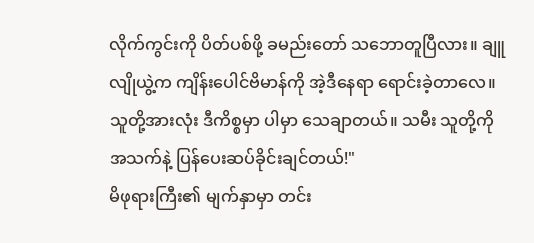လိုက်ကွင်းကို ပိတ်ပစ်ဖို့ ခမည်းတော် သဘောတူပြီလား။ ချူလျိုယွဲ့က ကျိန်းပေါင်ဗိမာန်ကို အဲ့ဒီနေရာ ရောင်းခဲ့တာလေ။ သူတို့အားလုံး ဒီကိစ္စမှာ ပါမှာ သေချာတယ်။ သမီး သူတို့ကို အသက်နဲ့ ပြန်ပေးဆပ်ခိုင်းချင်တယ်!"
မိဖုရားကြီး၏ မျက်နှာမှာ တင်း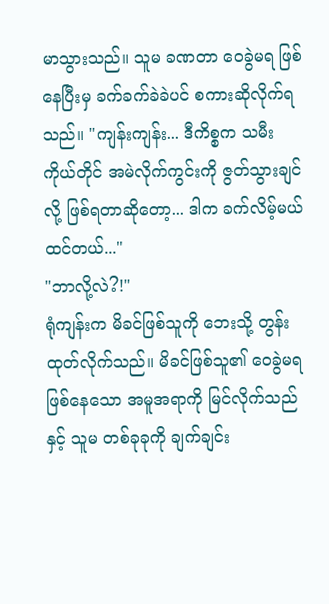မာသွားသည်။ သူမ ခဏတာ ဝေခွဲမရ ဖြစ်နေပြီးမှ ခက်ခက်ခဲခဲပင် စကားဆိုလိုက်ရသည်။ "ကျန်းကျန်း... ဒီကိစ္စက သမီးကိုယ်တိုင် အမဲလိုက်ကွင်းကို ဇွတ်သွားချင်လို့ ဖြစ်ရတာဆိုတော့... ဒါက ခက်လိမ့်မယ် ထင်တယ်..."
"ဘာလို့လဲ?!"
ရုံကျန်းက မိခင်ဖြစ်သူကို ဘေးသို့ တွန်းထုတ်လိုက်သည်။ မိခင်ဖြစ်သူ၏ ဝေခွဲမရ ဖြစ်နေသော အမူအရာကို မြင်လိုက်သည်နှင့် သူမ တစ်ခုခုကို ချက်ချင်း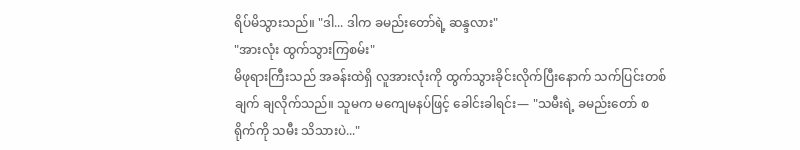ရိပ်မိသွားသည်။ "ဒါ... ဒါက ခမည်းတော်ရဲ့ ဆန္ဒလား"
"အားလုံး ထွက်သွားကြစမ်း"
မိဖုရားကြီးသည် အခန်းထဲရှိ လူအားလုံးကို ထွက်သွားခိုင်းလိုက်ပြီးနောက် သက်ပြင်းတစ်ချက် ချလိုက်သည်။ သူမက မကျေမနပ်ဖြင့် ခေါင်းခါရင်း— "သမီးရဲ့ ခမည်းတော် စရိုက်ကို သမီး သိသားပဲ..."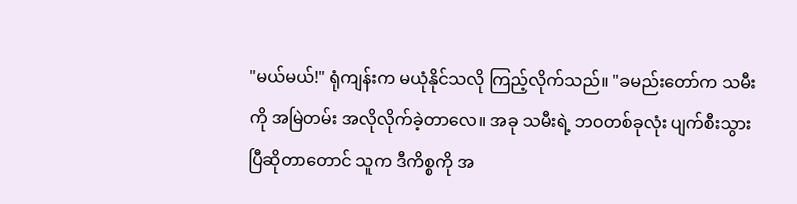"မယ်မယ်!" ရုံကျန်းက မယုံနိုင်သလို ကြည့်လိုက်သည်။ "ခမည်းတော်က သမီးကို အမြဲတမ်း အလိုလိုက်ခဲ့တာလေ။ အခု သမီးရဲ့ ဘဝတစ်ခုလုံး ပျက်စီးသွားပြီဆိုတာတောင် သူက ဒီကိစ္စကို အ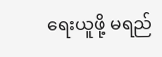ရေးယူဖို့ မရည်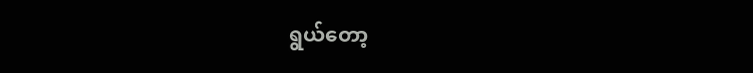ရွယ်တော့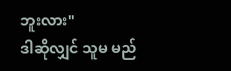ဘူးလား"
ဒါဆိုလျှင် သူမ မည်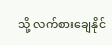သို့ လက်စားချေနိုင်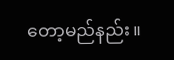တော့မည်နည်း။